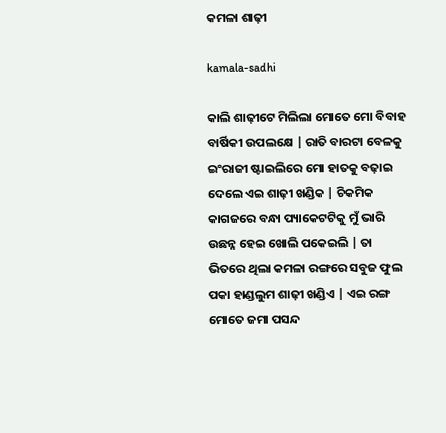କମଳା ଶାଢ଼ୀ

kamala-sadhi

କାଲି ଶାଢ଼ୀଟେ ମିଲିଲା ମୋତେ ମୋ ବିବାହ ବାର୍ଷିକୀ ଉପଲକ୍ଷେ | ରାତି ବାରଟା ବେଳକୁ ଇଂରାଜୀ ଷ୍ଟାଇଲିରେ ମୋ ହାତକୁ ବଢ଼ାଇ ଦେଲେ ଏଇ ଶାଢ଼ୀ ଖଣ୍ଡିକ | ଚିକମିକ କାଗଜରେ ବନ୍ଧା ପ୍ୟାକେଟଟିକୁ ମୁଁ ଭାରି ଉଛନ୍ନ ହେଇ ଖୋଲି ପକେଇଲି | ତା ଭିତରେ ଥିଲା କମଳା ରଙ୍ଗରେ ସବୁଜ ଫୁଲ ପକା ହାଣ୍ଡଲୁମ ଶାଢ଼ୀ ଖଣ୍ଡିଏ | ଏଇ ରଙ୍ଗ ମୋତେ ଜମା ପସନ୍ଦ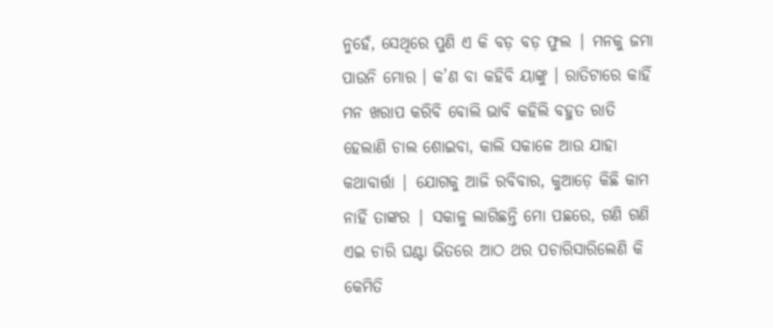ନୁହେଁ, ସେଥିରେ ପୁଣି ଏ କି ବଡ଼ ବଡ଼ ଫୁଲ | ମନକୁ ଜମା ପାଉନି ମୋର । କ’ଣ ବା କହିବି ୟାଙ୍କୁ । ରାତିଟାରେ କାହିଁ ମନ ଖରାପ କରିବି ବୋଲି ଭାବି କହିଲି ବହୁତ ରାତି ହେଲାଣି ଚାଲ ଶୋଇବା, କାଲି ସକାଳେ ଆଉ ଯାହା କଥାବାର୍ତ୍ତା | ଯୋଗକୁ ଆଜି ରବିବାର, କୁଆଡ଼େ କିଛି କାମ ନାହିଁ ତାଙ୍କର | ସକାଳୁ ଲାଗିଛନ୍ତି ମୋ ପଛରେ, ଗଣି ଗଣି ଏଇ ଚାରି ଘଣ୍ଟା ଭିତରେ ଆଠ ଥର ପଚାରିସାରିଲେଣି କି କେମିତି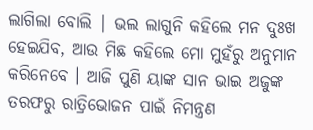ଲାଗିଲା ବୋଲି | ଭଲ ଲାଗୁନି କହିଲେ ମନ ଦୁଃଖ ହେଇଯିବ, ଆଉ ମିଛ କହିଲେ ମୋ ମୁହଁରୁ ଅନୁମାନ କରିନେବେ । ଆଜି ପୁଣି ୟାଙ୍କ ସାନ ଭାଇ ଅଜୁଙ୍କ ତରଫରୁ ରାତ୍ରିଭୋଜନ ପାଇଁ ନିମନ୍ତ୍ରଣ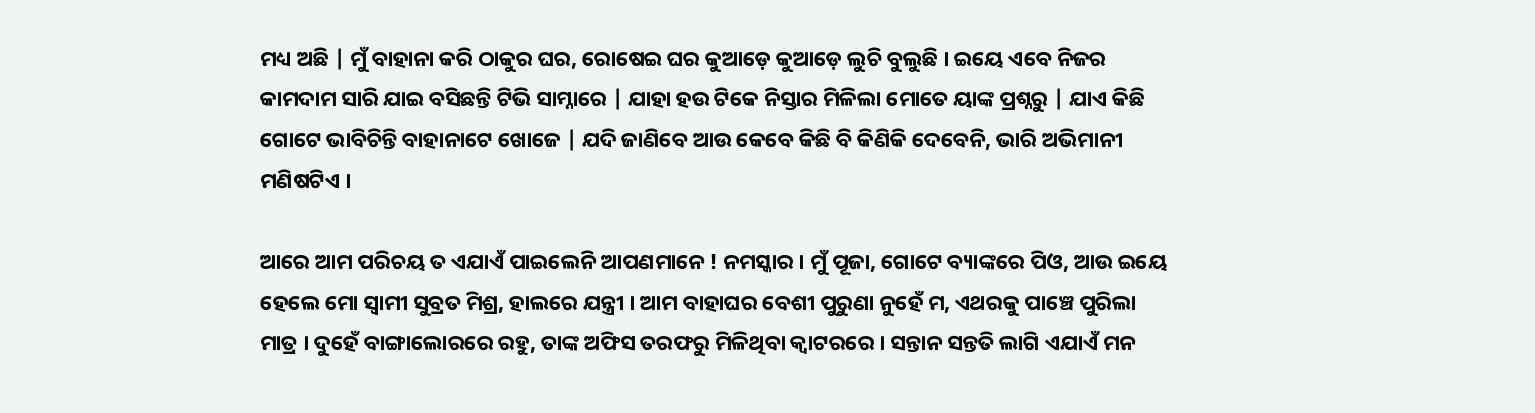ମଧ୍ୟ ଅଛି | ମୁଁ ବାହାନା କରି ଠାକୁର ଘର, ରୋଷେଇ ଘର କୁଆଡ଼େ କୁଆଡ଼େ ଲୁଚି ବୁଲୁଛି । ଇୟେ ଏବେ ନିଜର କାମଦାମ ସାରି ଯାଇ ବସିଛନ୍ତି ଟିଭି ସାମ୍ନାରେ | ଯାହା ହଉ ଟିକେ ନିସ୍ତାର ମିଳିଲା ମୋତେ ୟାଙ୍କ ପ୍ରଶ୍ନରୁ | ଯାଏ କିଛି ଗୋଟେ ଭାବିଚିନ୍ତି ବାହାନାଟେ ଖୋଜେ | ଯଦି ଜାଣିବେ ଆଉ କେବେ କିଛି ବି କିଣିକି ଦେବେନି, ଭାରି ଅଭିମାନୀ ମଣିଷଟିଏ ।

ଆରେ ଆମ ପରିଚୟ ତ ଏଯାଏଁ ପାଇଲେନି ଆପଣମାନେ ! ନମସ୍କାର । ମୁଁ ପୂଜା, ଗୋଟେ ବ୍ୟାଙ୍କରେ ପିଓ, ଆଉ ଇୟେ ହେଲେ ମୋ ସ୍ୱାମୀ ସୁବ୍ରତ ମିଶ୍ର, ହାଲରେ ଯନ୍ତ୍ରୀ । ଆମ ବାହାଘର ବେଶୀ ପୁରୁଣା ନୁହେଁ ମ, ଏଥରକୁ ପାଞ୍ଚେ ପୁରିଲା ମାତ୍ର । ଦୁହେଁ ବାଙ୍ଗାଲୋରରେ ରହୁ, ତାଙ୍କ ଅଫିସ ତରଫରୁ ମିଳିଥିବା କ୍ୱାଟରରେ । ସନ୍ତାନ ସନ୍ତତି ଲାଗି ଏଯାଏଁ ମନ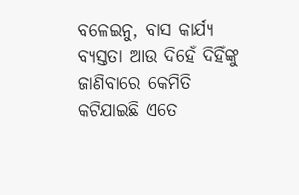ବଳେଇନୁ, ବାସ କାର୍ଯ୍ୟ ବ୍ୟସ୍ତତା ଆଉ ଦିହେଁ ଦିହିଁଙ୍କୁ ଜାଣିବାରେ କେମିତି କଟିଯାଇଛି ଏତେ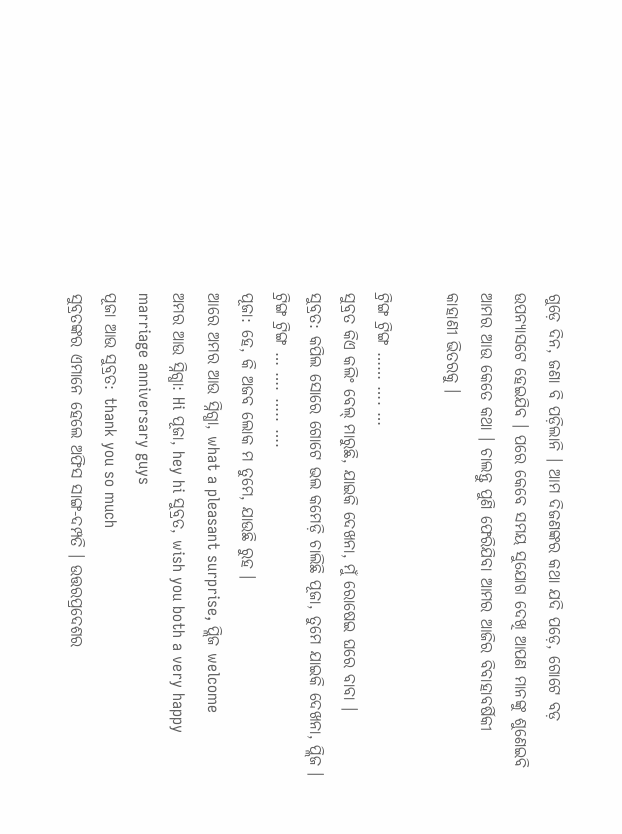ଗୁଡ଼େ ଦିନ, ଜଣା ବି ପଡ଼ିଲାନି । ଆମ ଦିଜଣଙ୍କର କଥା ଯଦି ପଡ଼େ, ଗୋଟେ ବଡ଼ ଉପନ୍ୟାସଟେ ହେଇଯିବ । ପରେ କେବେ ସମୟ ସୁଯୋଗ ଦେଖି ଆପଣ ମାନଙ୍କୁ ଶୁଣେଇବି ଆମର ଆଉ କେତେ କଥା । ଚାଲନ୍ତୁ ପୁଣି ଫେରିଯିବା ଆମର ଆଜିର ବିବାହାବର୍ଷିକୀ କାହାଣୀ ଭିତରକୁ ।

ଟ୍ରିଙ୍ଗ ଟ୍ରିଙ୍ଗ …… …. …
ସୁବ୍ରତ କିଏ କଲିଂ ବେଲ୍ ମାରୁଛି, ଯାଇକି ଦେଖନା, ମୁଁ ରୋଷେଇ ଘରେ ବାବା ।
ସୁବ୍ରତ: କପିଲ ସୋରେ ଗୋଟେ ଭଲ କମେଡ଼ି ଚାଲିଛି ପୂଜା, ତୁମେ ଯାଇକି ଦେଖନା, ପ୍ଲିଜ ।
ଟ୍ରିଙ୍ଗ ଟ୍ରିଙ୍ଗ … …. ….. ….
ପୂଜା: ହେ, କି ଅଜବ ଲୋକ ମ ତୁମେ, ଯାଉଛି ରୁହ ।
ଆରେ ଅମର ଆଉ ସ୍ନିଗ୍ଧା, what a pleasant surprise, ପ୍ଲିଜ welcome
ଅମର ଆଉ ସ୍ନିଗ୍ଧା: Hi ପୂଜା, hey hi ସୁବ୍ରତ, wish you both a very happy marriage anniversary guys
ପୂଜା ଆଉ ସୁବ୍ରତ: thank you so much
ସୁବ୍ରତଙ୍କର ଏମାନେ ହେଲେ ଅଫିସ ସାଙ୍ଗ-ଦମ୍ପତି । ଉତ୍ତରପ୍ରଦେଶର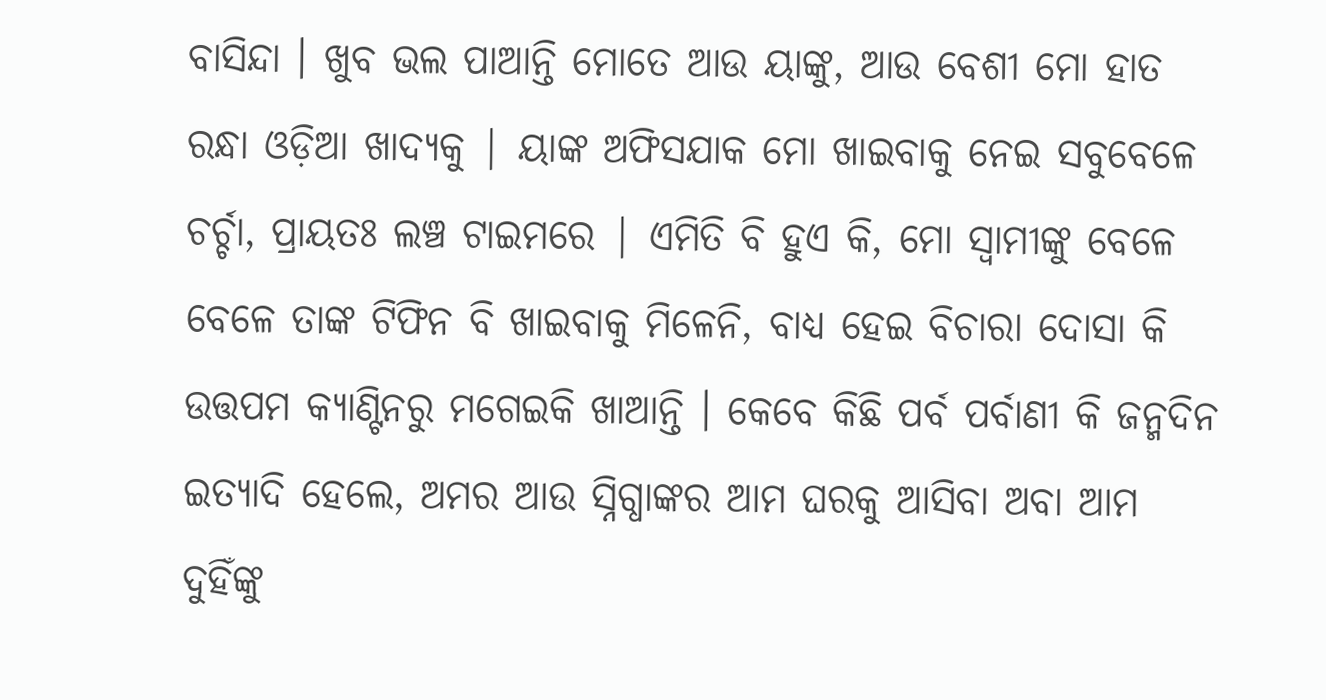ବାସିନ୍ଦା । ଖୁବ ଭଲ ପାଆନ୍ତି ମୋତେ ଆଉ ୟାଙ୍କୁ, ଆଉ ବେଶୀ ମୋ ହାତ ରନ୍ଧା ଓଡ଼ିଆ ଖାଦ୍ୟକୁ | ୟାଙ୍କ ଅଫିସଯାକ ମୋ ଖାଇବାକୁ ନେଇ ସବୁବେଳେ ଚର୍ଚ୍ଚା, ପ୍ରାୟତଃ ଲଞ୍ଚ ଟାଇମରେ | ଏମିତି ବି ହୁଏ କି, ମୋ ସ୍ୱାମୀଙ୍କୁ ବେଳେ ବେଳେ ତାଙ୍କ ଟିଫିନ ବି ଖାଇବାକୁ ମିଳେନି, ବାଧ୍ୟ ହେଇ ବିଚାରା ଦୋସା କି ଉତ୍ତପମ କ୍ୟାଣ୍ଟିନରୁ ମଗେଇକି ଖାଆନ୍ତି । କେବେ କିଛି ପର୍ବ ପର୍ବାଣୀ କି ଜନ୍ମଦିନ ଇତ୍ୟାଦି ହେଲେ, ଅମର ଆଉ ସ୍ନିଗ୍ଧାଙ୍କର ଆମ ଘରକୁ ଆସିବା ଅବା ଆମ ଦୁହିଁଙ୍କୁ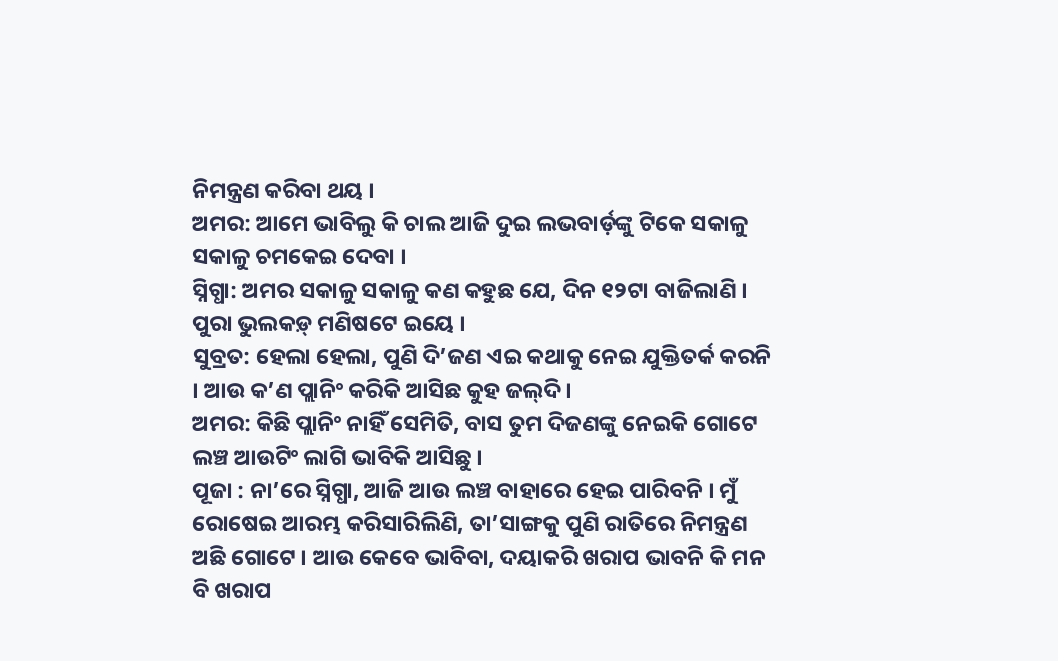ନିମନ୍ତ୍ରଣ କରିବା ଥୟ ।
ଅମର: ଆମେ ଭାବିଲୁ କି ଚାଲ ଆଜି ଦୁଇ ଲଭବାର୍ଡ଼ଙ୍କୁ ଟିକେ ସକାଳୁ ସକାଳୁ ଚମକେଇ ଦେବା ।
ସ୍ନିଗ୍ଧା: ଅମର ସକାଳୁ ସକାଳୁ କଣ କହୁଛ ଯେ, ଦିନ ୧୨ଟା ବାଜିଲାଣି । ପୁରା ଭୁଲକଡ଼୍ ମଣିଷଟେ ଇୟେ ।
ସୁବ୍ରତ: ହେଲା ହେଲା, ପୁଣି ଦି’ଜଣ ଏଇ କଥାକୁ ନେଇ ଯୁକ୍ତିତର୍କ କରନି । ଆଉ କ’ଣ ପ୍ଲାନିଂ କରିକି ଆସିଛ କୁହ ଜଲ୍‌ଦି ।
ଅମର: କିଛି ପ୍ଲାନିଂ ନାହିଁ ସେମିତି, ବାସ ତୁମ ଦିଜଣଙ୍କୁ ନେଇକି ଗୋଟେ ଲଞ୍ଚ ଆଉଟିଂ ଲାଗି ଭାବିକି ଆସିଛୁ ।
ପୂଜା : ନା’ରେ ସ୍ନିଗ୍ଧା, ଆଜି ଆଉ ଲଞ୍ଚ ବାହାରେ ହେଇ ପାରିବନି । ମୁଁ ରୋଷେଇ ଆରମ୍ଭ କରିସାରିଲିଣି, ତା’ସାଙ୍ଗକୁ ପୁଣି ରାତିରେ ନିମନ୍ତ୍ରଣ ଅଛି ଗୋଟେ । ଆଉ କେବେ ଭାବିବା, ଦୟାକରି ଖରାପ ଭାବନି କି ମନ ବି ଖରାପ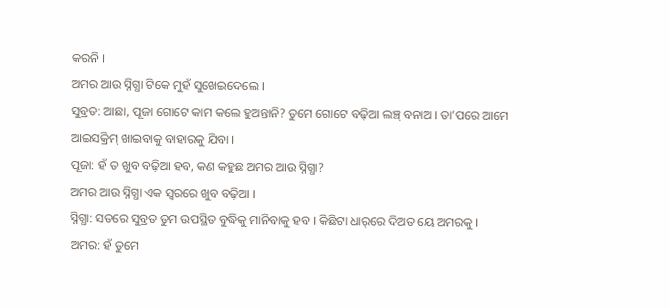କରନି ।
ଅମର ଆଉ ସ୍ନିଗ୍ଧା ଟିକେ ମୁହଁ ସୁଖେଇଦେଲେ ।
ସୁବ୍ରତ: ଆଛା, ପୂଜା ଗୋଟେ କାମ କଲେ ହୁଅନ୍ତାନି? ତୁମେ ଗୋଟେ ବଢ଼ିଆ ଲଞ୍ଚ୍ ବନାଅ । ତା’ପରେ ଆମେ ଆଇସକ୍ରିମ୍ ଖାଇବାକୁ ବାହାରକୁ ଯିବା ।
ପୂଜା: ହଁ ତ ଖୁବ ବଢ଼ିଆ ହବ, କଣ କହୁଛ ଅମର ଆଉ ସ୍ନିଗ୍ଧା?
ଅମର ଆଉ ସ୍ନିଗ୍ଧା ଏକ ସ୍ୱରରେ ଖୁବ ବଢ଼ିଆ ।
ସ୍ନିଗ୍ଧା: ସତରେ ସୁବ୍ରତ ତୁମ ଉପସ୍ଥିତ ବୁଦ୍ଧିକୁ ମାନିବାକୁ ହବ । କିଛିଟା ଧାର୍‌ରେ ଦିଅତ ୟେ ଅମରକୁ ।
ଅମର: ହଁ ତୁମେ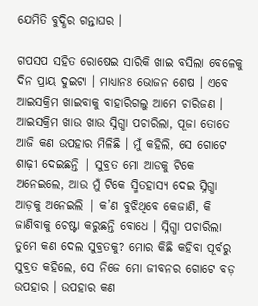ଯେମିତି ବୁଦ୍ଧିର ଗନ୍ତାଘର ।

ଗପସପ ସହିତ ରୋଷେଇ ସାରିକି ଖାଇ ବସିଲା ବେଳେକୁ ଦିନ ପ୍ରାୟ ଦୁଇଟା । ମାଧ୍ୟାନଃ ଭୋଜନ ଶେଷ । ଏବେ ଆଇସକ୍ରିମ ଖାଇବାକୁ ବାହାରିଗଲୁ ଆମେ ଚାରିଜଣ । ଆଇସକ୍ରିମ ଖାଉ ଖାଉ ସ୍ନିଗ୍ଧା ପଚାରିଲା, ପୂଜା ତୋତେ ଆଜି କଣ ଉପହାର ମିଳିଛି । ମୁଁ କହିଲି, ସେ ଗୋଟେ ଶାଢ଼ୀ ଦେଇଛନ୍ତି | ସୁବ୍ରତ ମୋ ଆଡକୁ ଟିକେ ଅନେଇଲେ, ଆଉ ମୁଁ ଟିକେ ସ୍ମିତହାସ୍ୟ ଦେଇ ସ୍ନିଗ୍ଧା ଆଡ଼କୁ ଅନେଇଲି | କ’ଣ ବୁଝିଥିବେ କେଜାଣି, କି ଜାଣିବାକୁ ଚେଷ୍ଟା କରୁଛନ୍ତି ବୋଧେ । ସ୍ନିଗ୍ଧା ପଚାରିଲା ତୁମେ କଣ ଦେଲ ସୁବ୍ରତକୁ? ମୋର କିଛି କହିବା ପୂର୍ବରୁ ସୁବ୍ରତ କହିଲେ, ସେ ନିଜେ ମୋ ଜୀବନର ଗୋଟେ ବଡ଼ ଉପହାର । ଉପହାର କଣ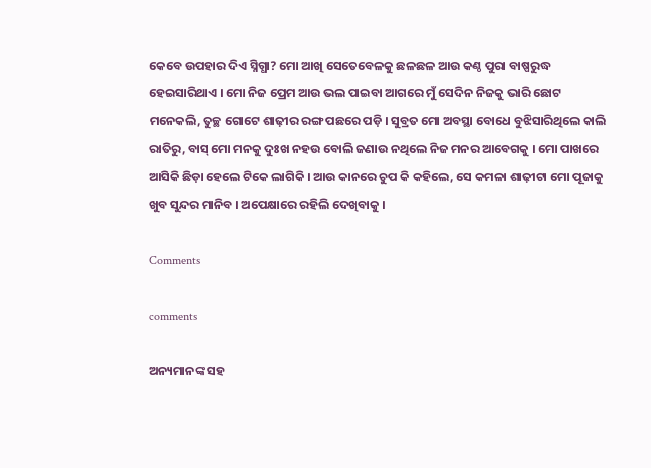କେବେ ଉପହାର ଦିଏ ସ୍ନିଗ୍ଧା? ମୋ ଆଖି ସେତେବେଳକୁ ଛଳଛଳ ଆଉ କଣ୍ଠ ପୁରା ବାଷ୍ପରୁଦ୍ଧ ହେଇସାରିଥାଏ । ମୋ ନିଜ ପ୍ରେମ ଆଉ ଭଲ ପାଇବା ଆଗରେ ମୁଁ ସେଦିନ ନିଜକୁ ଭାରି ଛୋଟ ମନେକଲି, ତୁଚ୍ଛ ଗୋଟେ ଶାଢ଼ୀର ରଙ୍ଗ ପଛରେ ପଡ଼ି । ସୁବ୍ରତ ମୋ ଅବସ୍ଥା ବୋଧେ ବୁଝିସାରିଥିଲେ କାଲି ରାତିରୁ, ବାସ୍ ମୋ ମନକୁ ଦୁଃଖ ନହଉ ବୋଲି ଜଣାଉ ନଥିଲେ ନିଜ ମନର ଆବେଗକୁ । ମୋ ପାଖରେ ଆସିକି ଛିଡ଼ା ହେଲେ ଟିକେ ଲାଗିକି । ଆଉ କାନରେ ଚୁପ କି କହିଲେ, ସେ କମଳା ଶାଢ଼ୀଟା ମୋ ପୂଜାକୁ ଖୁବ ସୁନ୍ଦର ମାନିବ । ଅପେକ୍ଷାରେ ରହିଲି ଦେଖିବାକୁ ।

Comments

comments

ଅନ୍ୟମାନଙ୍କ ସହ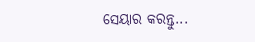ସେୟାର କରନ୍ତୁ...